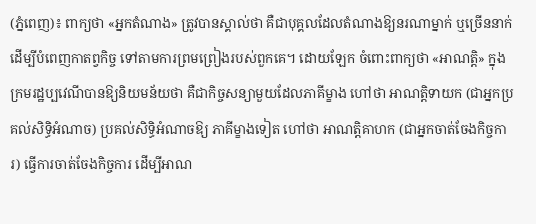(ភ្នំពេញ)៖ ពាក្យថា «អ្នកតំណាង» ត្រូវបានស្គាល់ថា គឺជាបុគ្គលដែលតំណាងឱ្យនរណាម្នាក់ ឬច្រើននាក់ដើម្បីបំពេញកាតព្វកិច្ច ទៅតាមការព្រមព្រៀងរបស់ពួកគេ។ ដោយឡែក ចំពោះពាក្យថា «អាណត្តិ» ក្នុងក្រមរដ្ឋប្បវេណីបានឱ្យនិយមន័យថា គឺជាកិច្ចសន្យាមួយដែលភាគីម្ខាង ហៅថា អាណត្តិទាយក (ជាអ្នកប្រគល់សិទ្ធិអំណាច) ប្រគល់សិទ្ធិអំណាចឱ្យ ភាគីម្ខាងទៀត ហៅថា អាណត្តិគាហក (ជាអ្នកចាត់ចែងកិច្ចការ) ធ្វើការចាត់ចែងកិច្ចការ ដើម្បីអាណ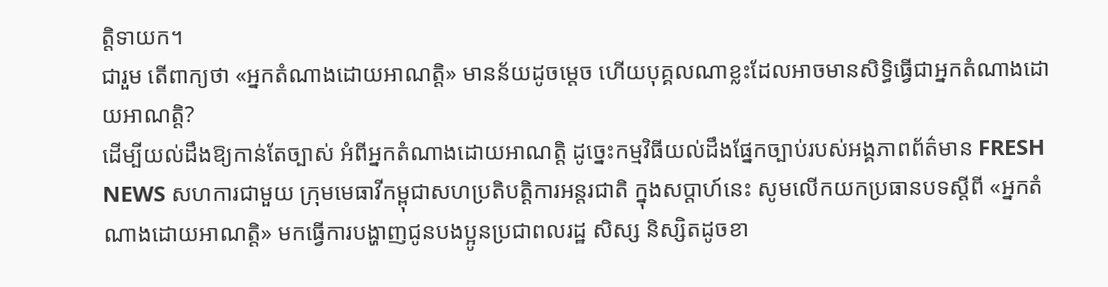ត្តិទាយក។
ជារួម តើពាក្យថា «អ្នកតំណាងដោយអាណត្តិ» មានន័យដូចម្ដេច ហើយបុគ្គលណាខ្លះដែលអាចមានសិទ្ធិធ្វើជាអ្នកតំណាងដោយអាណត្តិ?
ដើម្បីយល់ដឹងឱ្យកាន់តែច្បាស់ អំពីអ្នកតំណាងដោយអាណត្តិ ដូច្នេះកម្មវិធីយល់ដឹងផ្នែកច្បាប់របស់អង្គភាពព័ត៌មាន FRESH NEWS សហការជាមួយ ក្រុមមេធាវីកម្ពុជាសហប្រតិបត្តិការអន្តរជាតិ ក្នុងសប្តាហ៍នេះ សូមលើកយកប្រធានបទស្តីពី «អ្នកតំណាងដោយអាណត្តិ» មកធ្វើការបង្ហាញជូនបងប្អូនប្រជាពលរដ្ឋ សិស្ស និស្សិតដូចខា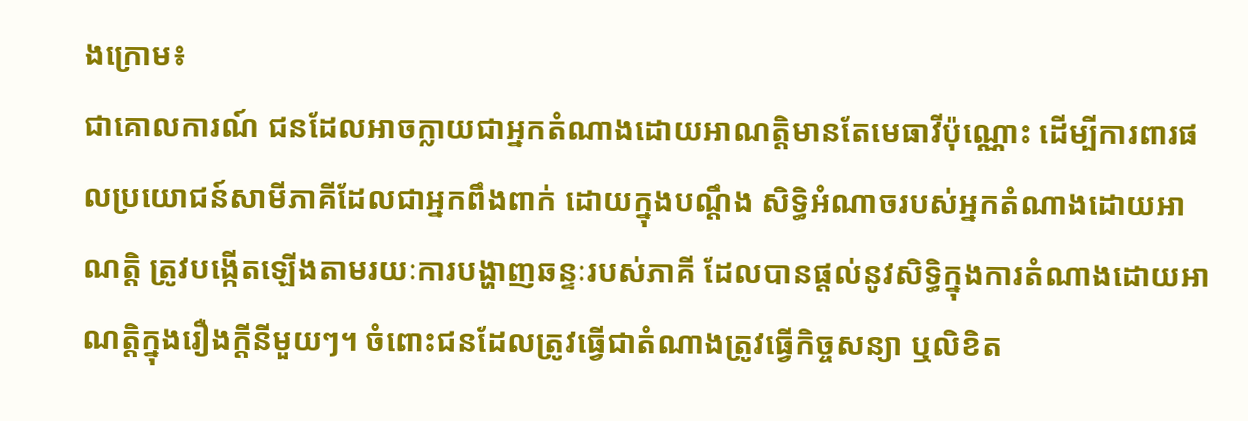ងក្រោម៖
ជាគោលការណ៍ ជនដែលអាចក្លាយជាអ្នកតំណាងដោយអាណត្តិមានតែមេធាវីប៉ុណ្ណោះ ដើម្បីការពារផលប្រយោជន៍សាមីភាគីដែលជាអ្នកពឹងពាក់ ដោយក្នុងបណ្ដឹង សិទ្ធិអំណាចរបស់អ្នកតំណាងដោយអាណត្តិ ត្រូវបង្កើតឡើងតាមរយៈការបង្ហាញឆន្ទៈរបស់ភាគី ដែលបានផ្ដល់នូវសិទ្ធិក្នុងការតំណាងដោយអាណត្តិក្នុងរឿងក្ដីនីមួយៗ។ ចំពោះជនដែលត្រូវធ្វើជាតំណាងត្រូវធ្វើកិច្ចសន្យា ឬលិខិត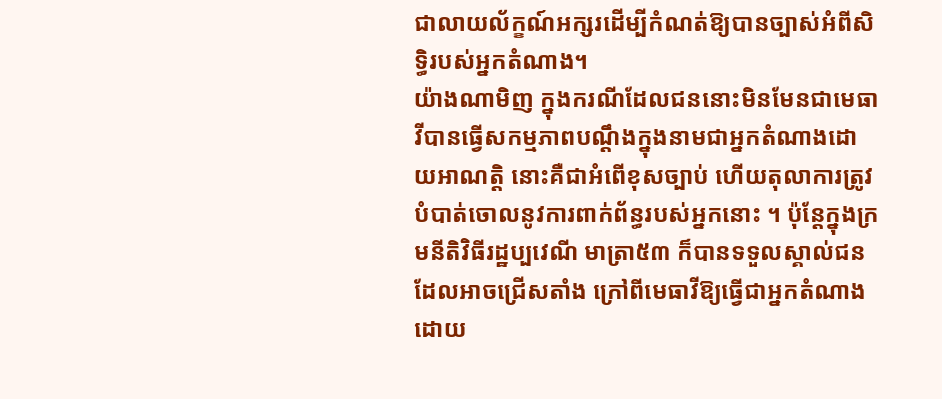ជាលាយល័ក្ខណ៍អក្សរដើម្បីកំណត់ឱ្យបានច្បាស់អំពីសិទ្ធិរបស់អ្នកតំណាង។
យ៉ាងណាមិញ ក្នុងករណីដែលជននោះមិនមែនជាមេធាវីបានធ្វើសកម្មភាពបណ្ដឹងក្នុងនាមជាអ្នកតំណាងដោយអាណត្តិ នោះគឺជាអំពើខុសច្បាប់ ហើយតុលាការត្រូវបំបាត់ចោលនូវការពាក់ព័ន្ធរបស់អ្នកនោះ ។ ប៉ុន្តែក្នុងក្រមនីតិវិធីរដ្ឋប្បវេណី មាត្រា៥៣ ក៏បានទទួលស្គាល់ជនដែលអាចជ្រើសតាំង ក្រៅពីមេធាវីឱ្យធ្វើជាអ្នកតំណាងដោយ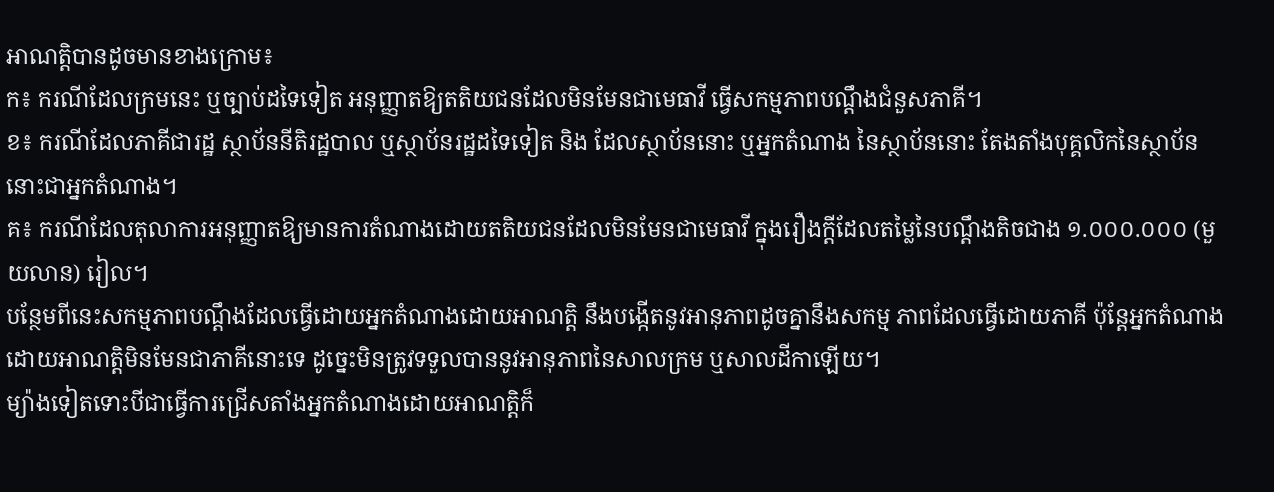អាណត្តិបានដូចមានខាងក្រោម៖
ក៖ ករណីដែលក្រមនេះ ឬច្បាប់ដទៃទៀត អនុញ្ញាតឱ្យតតិយជនដែលមិនមែនជាមេធាវី ធ្វើសកម្មភាពបណ្ដឹងជំនួសភាគី។
ខ៖ ករណីដែលភាគីជារដ្ឋ ស្ថាប័ននីតិរដ្ឋបាល ឬស្ថាប័នរដ្ឋដទៃទៀត និង ដែលស្ថាប័ននោះ ឬអ្នកតំណាង នៃស្ថាប័ននោះ តែងតាំងបុគ្គលិកនៃស្ថាប័ននោះជាអ្នកតំណាង។
គ៖ ករណីដែលតុលាការអនុញ្ញាតឱ្យមានការតំណាងដោយតតិយជនដែលមិនមែនជាមេធាវី ក្នុងរឿងក្ដីដែលតម្លៃនៃបណ្ដឹងតិចជាង ១.០០០.០០០ (មួយលាន) រៀល។
បន្ថែមពីនេះសកម្មភាពបណ្ដឹងដែលធ្វើដោយអ្នកតំណាងដោយអាណត្តិ នឹងបង្កើតនូវអានុភាពដូចគ្នានឹងសកម្ម ភាពដែលធ្វើដោយភាគី ប៉ុន្តែអ្នកតំណាងដោយអាណត្តិមិនមែនជាភាគីនោះទេ ដូច្នេះមិនត្រូវទទួលបាននូវអានុភាពនៃសាលក្រម ឬសាលដីកាឡើយ។
ម្យ៉ាងទៀតទោះបីជាធ្វើការជ្រើសតាំងអ្នកតំណាងដោយអាណត្តិក៏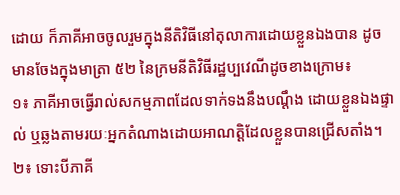ដោយ ក៏ភាគីអាចចូលរួមក្នុងនីតិវិធីនៅតុលាការដោយខ្លួនឯងបាន ដូចមានចែងក្នុងមាត្រា ៥២ នៃក្រមនីតិវិធីរដ្ឋប្បវេណីដូចខាងក្រោម៖
១៖ ភាគីអាចធ្វើរាល់សកម្មភាពដែលទាក់ទងនឹងបណ្ដឹង ដោយខ្លួនឯងផ្ទាល់ ឬឆ្លងតាមរយៈអ្នកតំណាងដោយអាណត្តិដែលខ្លួនបានជ្រើសតាំង។
២៖ ទោះបីភាគី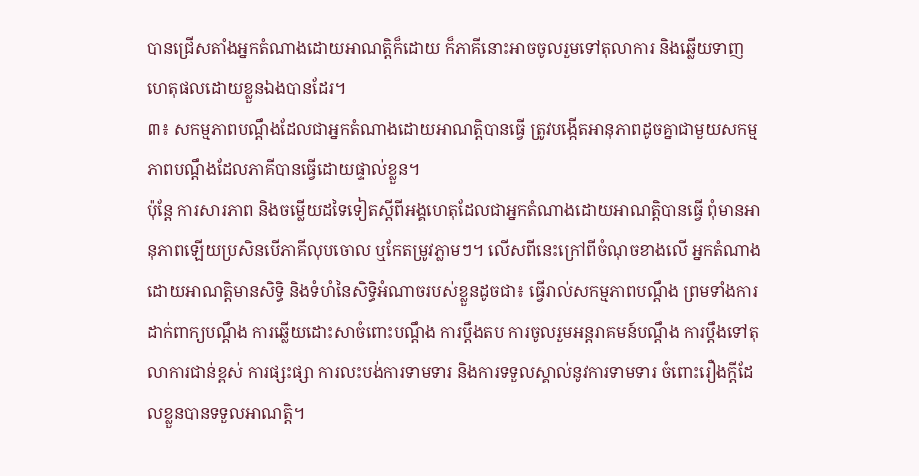បានជ្រើសតាំងអ្នកតំណាងដោយអាណត្តិក៏ដោយ ក៏ភាគីនោះអាចចូលរួមទៅតុលាការ និងឆ្លើយទាញហេតុផលដោយខ្លួនឯងបានដែរ។
៣៖ សកម្មភាពបណ្ដឹងដែលជាអ្នកតំណាងដោយអាណត្តិបានធ្វើ ត្រូវបង្កើតអានុភាពដូចគ្នាជាមួយសកម្មភាពបណ្ដឹងដែលភាគីបានធ្វើដោយផ្ទាល់ខ្លួន។
ប៉ុន្តែ ការសារភាព និងចម្លើយដទៃទៀតស្ដីពីអង្គហេតុដែលជាអ្នកតំណាងដោយអាណត្តិបានធ្វើ ពុំមានអានុភាពឡើយប្រសិនបើភាគីលុបចោល ឬកែតម្រូវភ្លាមៗ។ លើសពីនេះក្រៅពីចំណុចខាងលើ អ្នកតំណាងដោយអាណត្តិមានសិទ្ធិ និងទំហំនៃសិទ្ធិអំណាចរបស់ខ្លួនដូចជា៖ ធ្វើរាល់សកម្មភាពបណ្ដឹង ព្រមទាំងការដាក់ពាក្យបណ្ដឹង ការឆ្លើយដោះសាចំពោះបណ្ដឹង ការប្ដឹងតប ការចូលរួមអន្តរាគមន៍បណ្ដឹង ការប្ដឹងទៅតុលាការជាន់ខ្ពស់ ការផ្សះផ្សា ការលះបង់ការទាមទារ និងការទទួលស្គាល់នូវការទាមទារ ចំពោះរឿងក្ដីដែលខ្លួនបានទទួលអាណត្តិ។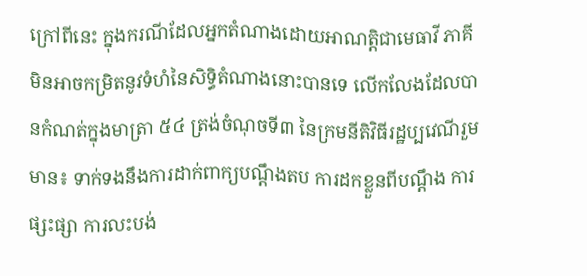ក្រៅពីនេះ ក្នុងករណីដែលអ្នកតំណាងដោយអាណត្តិជាមេធាវី ភាគីមិនអាចកម្រិតនូវទំហំនៃសិទ្ធិតំណាងនោះបានទេ លើកលែងដែលបានកំណត់ក្នុងមាត្រា ៥៤ ត្រង់ចំណុចទី៣ នៃក្រមនីតិវិធីរដ្ឋប្បវេណីរួមមាន៖ ទាក់ទងនឹងការដាក់ពាក្យបណ្ដឹងតប ការដកខ្លួនពីបណ្ដឹង ការផ្សះផ្សា ការលះបង់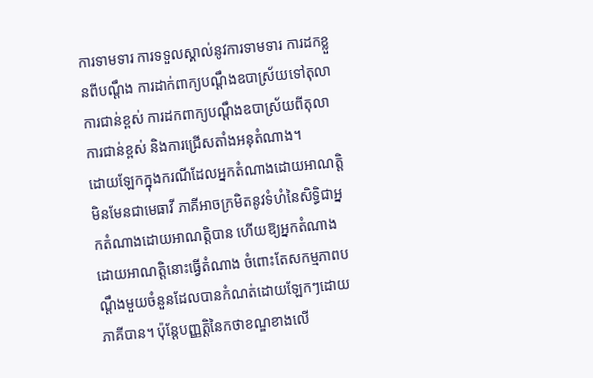ការទាមទារ ការទទួលស្គាល់នូវការទាមទារ ការដកខ្លួនពីបណ្ដឹង ការដាក់ពាក្យបណ្ដឹងឧបាស្រ័យទៅតុលាការជាន់ខ្ពស់ ការដកពាក្យបណ្ដឹងឧបាស្រ័យពីតុលាការជាន់ខ្ពស់ និងការជ្រើសតាំងអនុតំណាង។
ដោយឡែកក្នុងករណីដែលអ្នកតំណាងដោយអាណត្តិមិនមែនជាមេធាវី ភាគីអាចក្រមិតនូវទំហំនៃសិទ្ធិជាអ្នកតំណាងដោយអាណត្តិបាន ហើយឱ្យអ្នកតំណាងដោយអាណត្តិនោះធ្វើតំណាង ចំពោះតែសកម្មភាពបណ្ដឹងមួយចំនួនដែលបានកំណត់ដោយឡែកៗដោយភាគីបាន។ ប៉ុន្តែបញ្ញត្តិនៃកថាខណ្ឌខាងលើ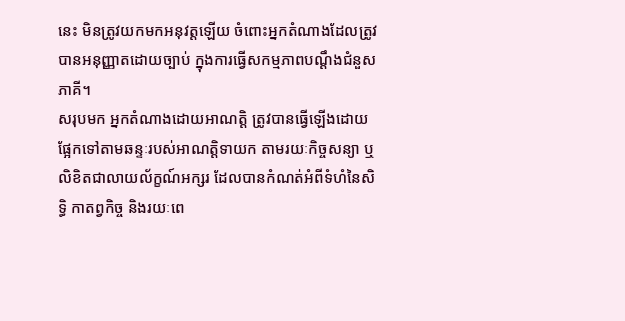នេះ មិនត្រូវយកមកអនុវត្តឡើយ ចំពោះអ្នកតំណាងដែលត្រូវបានអនុញ្ញាតដោយច្បាប់ ក្នុងការធ្វើសកម្មភាពបណ្ដឹងជំនួសភាគី។
សរុបមក អ្នកតំណាងដោយអាណត្តិ ត្រូវបានធ្វើឡើងដោយផ្អែកទៅតាមឆន្ទៈរបស់អាណត្តិទាយក តាមរយៈកិច្ចសន្យា ឬលិខិតជាលាយល័ក្ខណ៍អក្សរ ដែលបានកំណត់អំពីទំហំនៃសិទ្ធិ កាតព្វកិច្ច និងរយៈពេ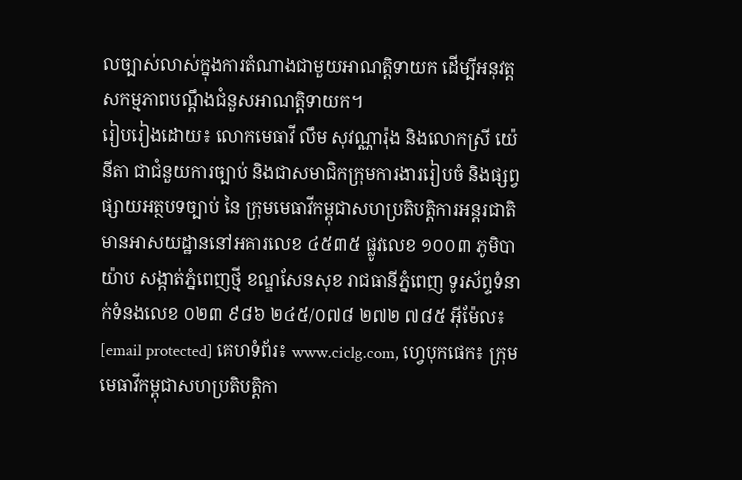លច្បាស់លាស់ក្នុងការតំណាងជាមួយអាណត្តិទាយក ដើម្បីអនុវត្តសកម្មភាពបណ្ដឹងជំនួសអាណត្តិទាយក។
រៀបរៀងដោយ៖ លោកមេធាវី លឹម សុវណ្ណារ៉ុង និងលោកស្រី យ៉េ នីតា ជាជំនួយការច្បាប់ និងជាសមាជិកក្រុមការងាររៀបចំ និងផ្សព្វផ្សាយអត្ថបទច្បាប់ នៃ ក្រុមមេធាវីកម្ពុជាសហប្រតិបត្តិការអន្តរជាតិ មានអាសយដ្ឋាននៅអគារលេខ ៤៥៣៥ ផ្លូវលេខ ១០០៣ ភូមិបាយ៉ាប សង្កាត់ភ្នំពេញថ្មី ខណ្ឌសែនសុខ រាជធានីភ្នំពេញ ទូរស័ព្ទទំនាក់ទំនងលេខ ០២៣ ៩៨៦ ២៤៥/០៧៨ ២៧២ ៧៨៥ អ៊ីម៉ែល៖ [email protected] គេហទំព័រ៖ www.ciclg.com, ហ្វេបុកផេក៖ ក្រុមមេធាវីកម្ពុជាសហប្រតិបត្តិកា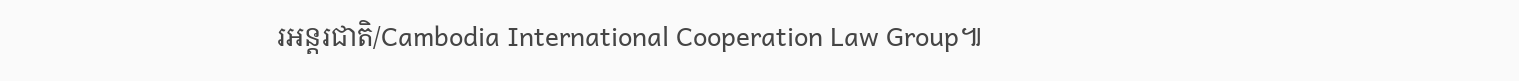រអន្តរជាតិ/Cambodia International Cooperation Law Group៕